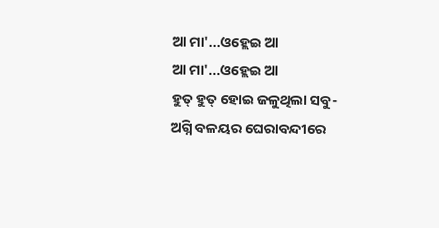ଆ ମା'...ଓହ୍ଲେଇ ଆ
ଆ ମା'...ଓହ୍ଲେଇ ଆ
ହୁତ୍ ହୁତ୍ ହୋଇ ଜଳୁଥିଲା ସବୁ-
ଅଗ୍ନି ବଳୟର ଘେରାବନ୍ଦୀରେ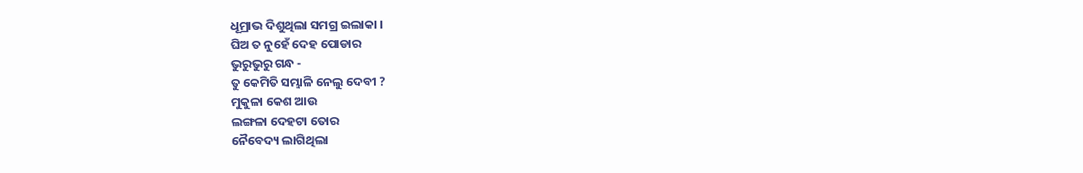ଧୂମ୍ରାଭ ଦିଶୁଥିଲା ସମଗ୍ର ଇଲାକା ।
ଘିଅ ତ ନୁହେଁ ଦେହ ପୋଡାର
ଭୁରୁଭୁରୁ ଗନ୍ଧ -
ତୁ କେମିତି ସମ୍ଭାଳି ନେଲୁ ଦେବୀ ?
ମୁକୁଳା କେଶ ଆଉ
ଲଙ୍ଗଳା ଦେହଟା ତୋର
ନୈବେଦ୍ୟ ଲାଗିଥିଲା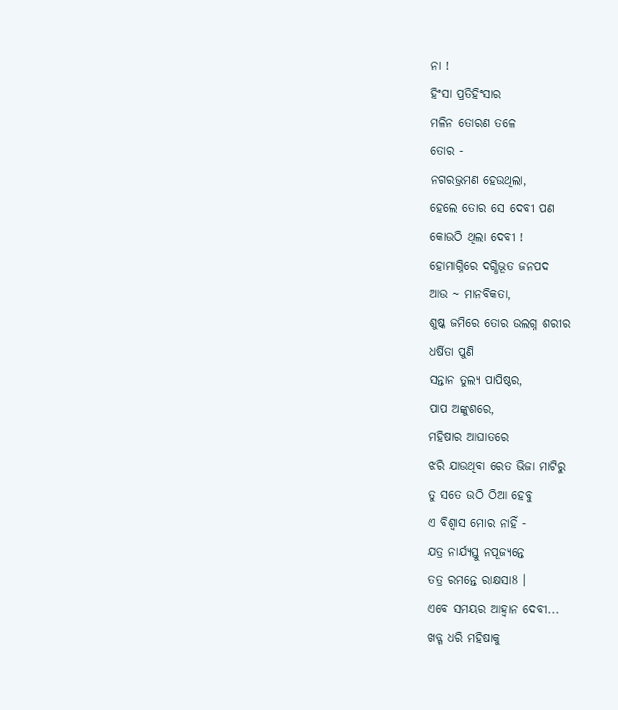ନା !
ହିଂସା ପ୍ରତିହିଂସାର
ମଳିନ ତୋରଣ ତଳେ
ତୋର -
ନଗରଭ୍ରମଣ ହେଉଥିଲା,
ହେଲେ ତୋର ସେ ଦେବୀ ପଣ
କୋଉଠି ଥିଲା ଦେବୀ !
ହୋମାଗ୍ନିରେ ଦଗ୍ଧିଭୂତ ଜନପଦ
ଆଉ ~ ମାନବିକତା,
ଶୁଷ୍କ ଜମିରେ ତୋର ଉଲଗ୍ନ ଶରୀର
ଧର୍ଷିତା ପୁଣି
ସନ୍ତାନ ତୁଲ୍ୟ ପାପିଷ୍ଠର,
ପାପ ଅଙ୍କୁଶରେ,
ମହିଷାର ଆଘାତରେ
ଝରି ଯାଉଥିବା ରେତ ଭିଜା ମାଟିରୁ
ତୁ ସତେ ଉଠି ଠିଆ ହେବୁ
ଏ ବିଶ୍ଵାସ ମୋର ନାହିଁ -
ଯତ୍ର ନାର୍ଯ୍ୟସ୍ତୁ ନପୂଜ୍ୟନ୍ତେ
ତତ୍ର ରମନ୍ତେ ରାକ୍ଷସା8 ।
ଏବେ ସମୟର ଆହ୍ଵାନ ଦେବୀ...
ଖଡ୍ଗ ଧରି ମହିଷାକୁ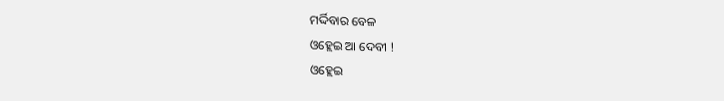ମର୍ଦ୍ଦିବାର ବେଳ
ଓହ୍ଲେଇ ଆ ଦେବୀ !
ଓହ୍ଲେଇ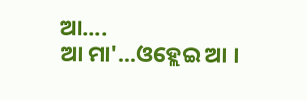ଆ....
ଆ ମା'...ଓହ୍ଲେଇ ଆ ।